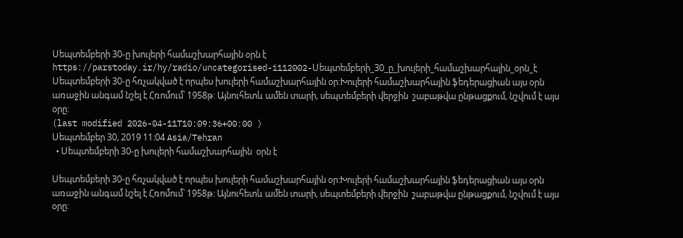Սեպտեմբերի 30-ը խուլերի համաշխարհային օրն է
https://parstoday.ir/hy/radio/uncategorised-i112002-Սեպտեմբերի_30_ը_խուլերի_համաշխարհային_օրն_է
Սեպտեմբերի 30-ը հռչակված է որպես խուլերի համաշխարհային օր:Խուլերի համաշխարհային ֆեդերացիան այս օրն առաջին անգամ նշել է Հռոմում՝ 1958թ: Այնուհետև ամեն տարի, սեպտեմբերի վերջին  շաբաթվա ընթացքում, նշվում է այս օրը:
(last modified 2026-04-11T10:09:36+00:00 )
Սեպտեմբեր 30, 2019 11:04 Asia/Tehran
  • Սեպտեմբերի 30-ը խուլերի համաշխարհային  օրն է

Սեպտեմբերի 30-ը հռչակված է որպես խուլերի համաշխարհային օր:Խուլերի համաշխարհային ֆեդերացիան այս օրն առաջին անգամ նշել է Հռոմում՝ 1958թ: Այնուհետև ամեն տարի, սեպտեմբերի վերջին  շաբաթվա ընթացքում, նշվում է այս օրը: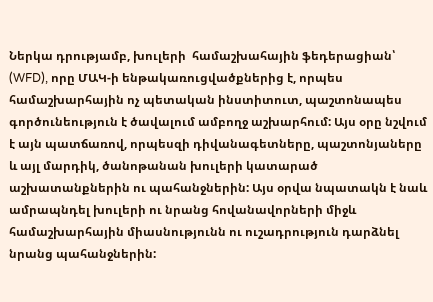Ներկա դրությամբ, խուլերի  համաշխահային ֆեդերացիան՝ (WFD), որը ՄԱԿ-ի ենթակառուցվածքներից է, որպես համաշխարհային ոչ պետական ինստիտուտ, պաշտոնապես գործունեություն է ծավալում ամբողջ աշխարհում: Այս օրը նշվում է այն պատճառով, որպեսզի դիվանագետները, պաշտոնյաները և այլ մարդիկ, ծանոթանան խուլերի կատարած աշխատանքներին ու պահանջներին: Այս օրվա նպատակն է նաև ամրապնդել խուլերի ու նրանց հովանավորների միջև համաշխարհային միասնությունն ու ուշադրություն դարձնել նրանց պահանջներին: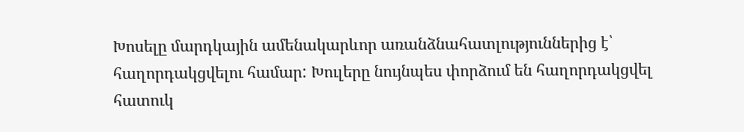Խոսելը մարդկային ամենակարևոր առանձնահատլություններից է՝ հաղորդակցվելու համար: Խուլերը նույնպես փորձում են հաղորդակցվել հատուկ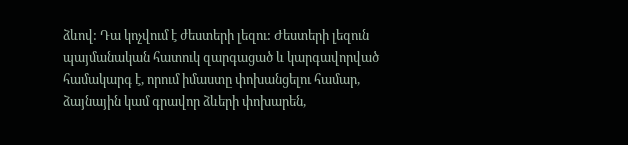ձևով: Դա կոչվում է ժեստերի լեզու: Ժեստերի լեզուն պայմանական հատուկ զարգացած և կարգավորված համակարգ է, որում իմաստը փոխանցելու համար, ձայնային կամ գրավոր ձևերի փոխարեն,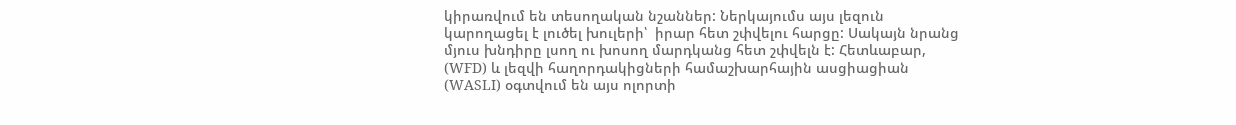կիրառվում են տեսողական նշաններ: Ներկայումս այս լեզուն կարողացել է լուծել խուլերի՝  իրար հետ շփվելու հարցը: Սակայն նրանց մյուս խնդիրը լսող ու խոսող մարդկանց հետ շփվելն է: Հետևաբար, (WFD) և լեզվի հաղորդակիցների համաշխարհային ասցիացիան (WASLI) օգտվում են այս ոլորտի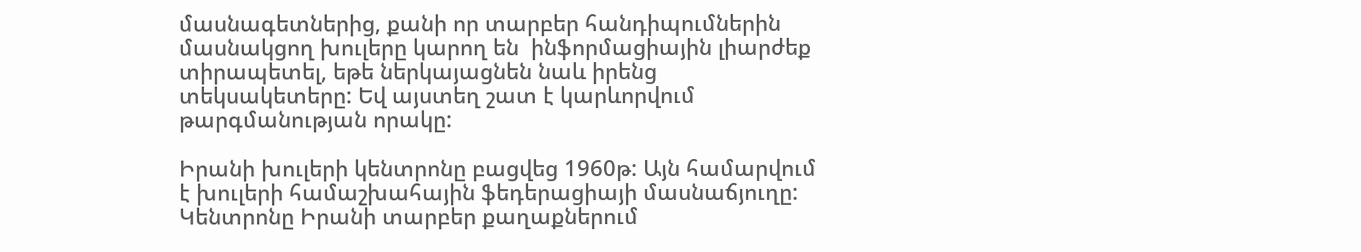մասնագետներից, քանի որ տարբեր հանդիպումներին մասնակցող խուլերը կարող են  ինֆորմացիային լիարժեք տիրապետել, եթե ներկայացնեն նաև իրենց տեկսակետերը: Եվ այստեղ շատ է կարևորվում թարգմանության որակը:

Իրանի խուլերի կենտրոնը բացվեց 1960թ: Այն համարվում է խուլերի համաշխահային ֆեդերացիայի մասնաճյուղը: Կենտրոնը Իրանի տարբեր քաղաքներում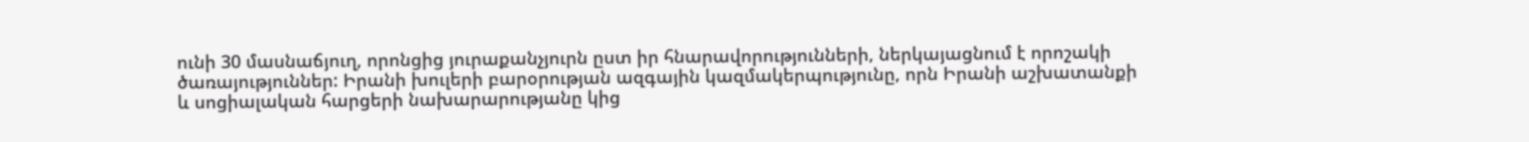ունի 30 մասնաճյուղ, որոնցից յուրաքանչյուրն ըստ իր հնարավորությունների, ներկայացնում է որոշակի ծառայություններ: Իրանի խուլերի բարօրության ազգային կազմակերպությունը, որն Իրանի աշխատանքի և սոցիալական հարցերի նախարարությանը կից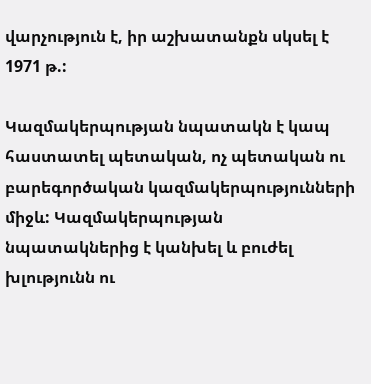վարչություն է, իր աշխատանքն սկսել է 1971 թ.:

Կազմակերպության նպատակն է կապ հաստատել պետական, ոչ պետական ու բարեգործական կազմակերպությունների միջև: Կազմակերպության նպատակներից է կանխել և բուժել խլությունն ու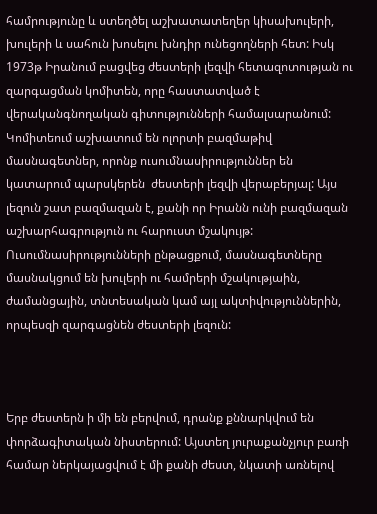համրությունը և ստեղծել աշխատատեղեր կիսախուլերի, խուլերի և սահուն խոսելու խնդիր ունեցողների հետ: Իսկ 1973թ Իրանում բացվեց ժեստերի լեզվի հետազոտության ու զարգացման կոմիտեն, որը հաստատված է  վերականգնողական գիտությունների համալսարանում: Կոմիտեում աշխատում են ոլորտի բազմաթիվ  մասնագետներ, որոնք ուսումնասիրություններ են կատարում պարսկերեն  ժեստերի լեզվի վերաբերյալ: Այս լեզուն շատ բազմազան է, քանի որ Իրանն ունի բազմազան աշխարհագրություն ու հարուստ մշակույթ: Ուսումնասիրությունների ընթացքում, մասնագետները մասնակցում են խուլերի ու համրերի մշակությաին, ժամանցային, տնտեսական կամ այլ ակտիվություններին, որպեսզի զարգացնեն ժեստերի լեզուն:



Երբ ժեստերն ի մի են բերվում, դրանք քննարկվում են փորձագիտական նիստերում: Այստեղ յուրաքանչյուր բառի համար ներկայացվում է մի քանի ժեստ, նկատի առնելով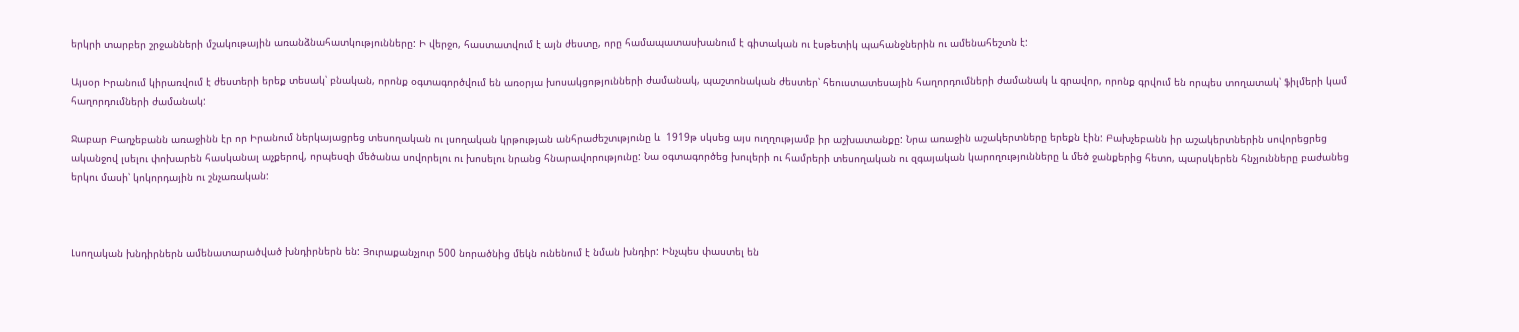երկրի տարբեր շրջանների մշակութային առանձնահատկությունները: Ի վերջո, հաստատվում է այն ժեստը, որը համապատասխանում է գիտական ու էսթետիկ պահանջներին ու ամենահեշտն է:

Այսօր Իրանում կիրառվում է ժեստերի երեք տեսակ՝ բնական, որոնք օգտագործվում են առօրյա խոսակցոթյունների ժամանակ, պաշտոնական ժեստեր՝ հեուստատեսային հաղորդումների ժամանակ և գրավոր, որոնք գրվում են որպես տողատակ՝ ֆիլմերի կամ հաղորդումների ժամանակ:

Ջաբար Բաղչեբանն առաջինն էր որ Իրանում ներկայացրեց տեսողական ու լսողական կրթության անհրաժեշտւթյունը և  1919թ սկսեց այս ուղղությամբ իր աշխատանքը: Նրա առաջին աշակերտները երեքն էին: Բախչեբանն իր աշակերտներին սովորեցրեց ականջով լսելու փոխարեն հասկանալ աչքերով, որպեսզի մեծանա սովորելու ու խոսելու նրանց հնարավորությունը: Նա օգտագործեց խուլերի ու համրերի տեսողական ու զգայական կարողությունները և մեծ ջանքերից հետո, պարսկերեն հնչյունները բաժանեց երկու մասի՝ կոկորդային ու շնչառական:



Լսողական խնդիրներն ամենատարածված խնդիրներն են: Յուրաքանչյուր 500 նորածնից մեկն ունենում է նման խնդիր: Ինչպես փաստել են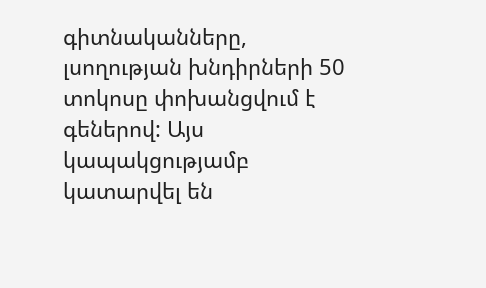գիտնականները, լսողության խնդիրների 50 տոկոսը փոխանցվում է գեներով: Այս կապակցությամբ կատարվել են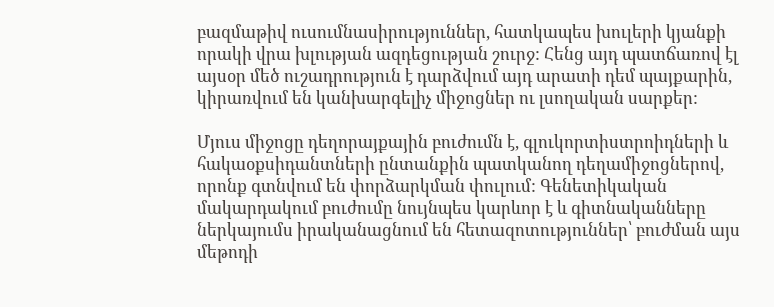բազմաթիվ ուսումնասիրություններ, հատկապես խուլերի կյանքի որակի վրա խլության ազդեցության շուրջ: Հենց այդ պատճառով էլ այսօր մեծ ուշադրություն է դարձվում այդ արատի դեմ պայքարին, կիրառվում են կանխարգելիչ միջոցներ ու լսողական սարքեր:

Մյուս միջոցը դեղորայքային բուժումն է, գլուկորտիստրոիդների և հակաօքսիդանտների ընտանքին պատկանող դեղամիջոցներով, որոնք գտնվում են փորձարկման փուլում: Գենետիկական մակարդակում բուժումը նույնպես կարևոր է և գիտնականները ներկայումս իրականացնում են հետազոտություններ՝ բուժման այս մեթոդի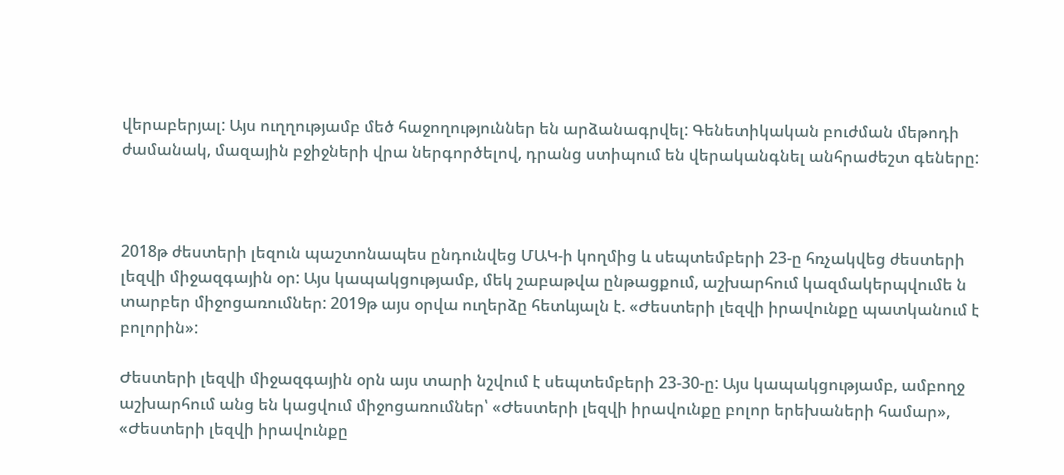վերաբերյալ: Այս ուղղությամբ մեծ հաջողություններ են արձանագրվել: Գենետիկական բուժման մեթոդի ժամանակ, մազային բջիջների վրա ներգործելով, դրանց ստիպում են վերականգնել անհրաժեշտ գեները:



2018թ ժեստերի լեզուն պաշտոնապես ընդունվեց ՄԱԿ-ի կողմից և սեպտեմբերի 23-ը հռչակվեց ժեստերի լեզվի միջազգային օր: Այս կապակցությամբ, մեկ շաբաթվա ընթացքում, աշխարհում կազմակերպվումե ն տարբեր միջոցառումներ: 2019թ այս օրվա ուղերձը հետևյալն է. «Ժեստերի լեզվի իրավունքը պատկանում է բոլորին»:

Ժեստերի լեզվի միջազգային օրն այս տարի նշվում է սեպտեմբերի 23-30-ը: Այս կապակցությամբ, ամբողջ աշխարհում անց են կացվում միջոցառումներ՝ «Ժեստերի լեզվի իրավունքը բոլոր երեխաների համար», «Ժեստերի լեզվի իրավունքը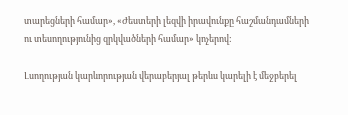տարեցների համար», «Ժեստերի լեզվի իրավունքը հաշմանդամների ու տեսողությունից զրկվածների համար» կոչերով:

Լսողության կարևորության վերաբերյալ թերևս կարելի է մեջբերել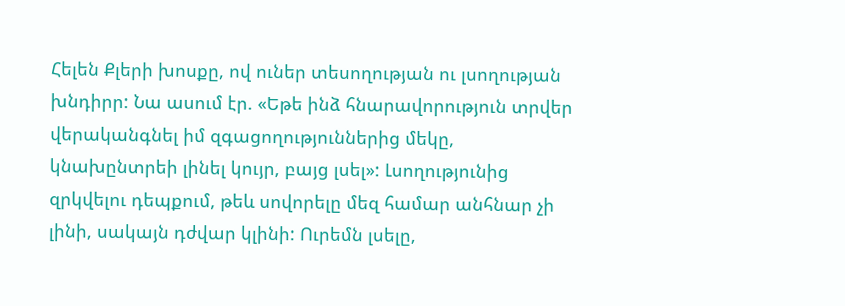Հելեն Քլերի խոսքը, ով ուներ տեսողության ու լսողության խնդիրր: Նա ասում էր. «Եթե ինձ հնարավորություն տրվեր վերականգնել իմ զգացողություններից մեկը, կնախընտրեի լինել կույր, բայց լսել»: Լսողությունից զրկվելու դեպքում, թեև սովորելը մեզ համար անհնար չի լինի, սակայն դժվար կլինի: Ուրեմն լսելը,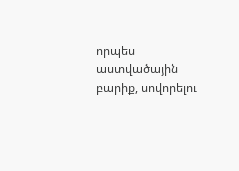որպես աստվածային բարիք, սովորելու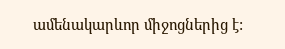ամենակարևոր միջոցներից է: